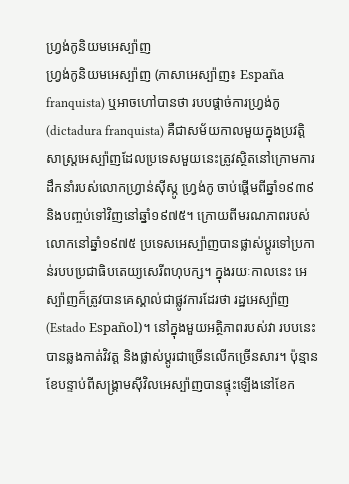ហ្វ្រង់កូនិយមអេស្ប៉ាញ
ហ្វ្រង់កូនិយមអេស្ប៉ាញ (ភាសាអេស្ប៉ាញ៖ España franquista) ឬអាចហៅបានថា របបផ្ដាច់ការហ្វ្រង់កូ (dictadura franquista) គឺជាសម័យកាលមួយក្នុងប្រវត្តិសាស្ត្រអេស្ប៉ាញដែលប្រទេសមួយនេះត្រូវស្ថិតនៅក្រោមការដឹកនាំរបស់លោកហ្វ្រាន់ស៊ីស្កូ ហ្វ្រង់កូ ចាប់ផ្តើមពីឆ្នាំ១៩៣៩ និងបញ្ចប់ទៅវិញនៅឆ្នាំ១៩៧៥។ ក្រោយពីមរណភាពរបស់លោកនៅឆ្នាំ១៩៧៥ ប្រទេសអេស្ប៉ាញបានផ្លាស់ប្តូរទៅប្រកាន់របបប្រជាធិបតេយ្យសេរីពហុបក្ស។ ក្នុងរយៈកាលនេះ អេស្ប៉ាញក៏ត្រូវបានគេស្គាល់ជាផ្លូវការដែរថា រដ្ឋអេស្ប៉ាញ (Estado Español)។ នៅក្នុងមួយអត្ថិភាពរបស់វា របបនេះបានឆ្លងកាត់វិវត្ត និងផ្លាស់ប្តូរជាច្រើនលើកច្រើនសារ។ ប៉ុន្មានខែបន្ទាប់ពីសង្គ្រាមស៊ីវិលអេស្ប៉ាញបានផ្ទុះឡើងនៅខែក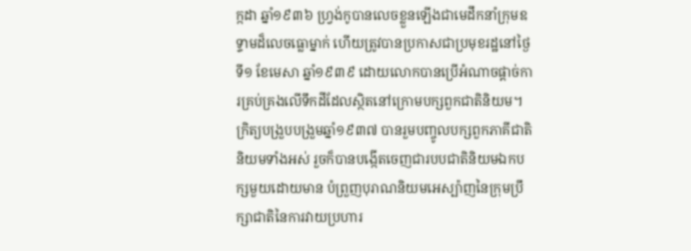ក្កដា ឆ្នាំ១៩៣៦ ហ្វ្រង់កូបានលេចខ្លួនឡើងជាមេដឹកនាំក្រុមឧទ្ទាមដ៏លេចធ្លោម្នាក់ ហើយត្រូវបានប្រកាសជាប្រមុខរដ្ឋនៅថ្ងៃទី១ ខែមេសា ឆ្នាំ១៩៣៩ ដោយលោកបានប្រើអំណាចផ្តាច់ការគ្រប់គ្រងលើទឹកដីដែលស្ថិតនៅក្រោមបក្សពួកជាតិនិយម។ ក្រិត្យបង្រួបបង្រួមឆ្នាំ១៩៣៧ បានរួមបញ្ចូលបក្សពួកភាគីជាតិនិយមទាំងអស់ រួចក៏បានបង្កើតចេញជារបបជាតិនិយមឯកបក្សមួយដោយមាន បំព្រួញបុរាណនិយមអេស្ប៉ាញនៃក្រុមប្រឹក្សាជាតិនៃការវាយប្រហារ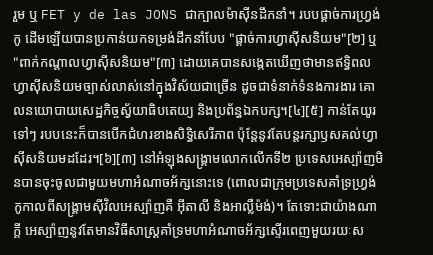រួម ឬ FET y de las JONS ជាក្បាលម៉ាស៊ីនដឹកនាំ។ របបផ្តាច់ការហ្វ្រង់កូ ដើមឡើយបានប្រកាន់យកទម្រង់ដឹកនាំបែប "ផ្តាច់ការហ្វាស៊ីសនិយម"[២] ឬ "ពាក់កណ្តាលហ្វាស៊ីសនិយម"[៣] ដោយគេបានសង្កេតឃើញថាមានឥទ្ធិពលហ្វាស៊ីសនិយមច្បាស់លាស់នៅក្នុងវិស័យជាច្រើន ដូចជាទំនាក់ទំនងការងារ គោលនយោបាយសេដ្ឋកិច្ចស្វ័យាធិបតេយ្យ និងប្រព័ន្ធឯកបក្ស។[៤][៥] កាន់តែយូរទៅៗ របបនេះក៏បានបើកជំហរខាងសិទ្ធិសេរីភាព ប៉ុន្តែនូវតែបន្តរក្សាឫសគល់ហ្វាស៊ីសនិយមដដែរ។[៦][៣] នៅអំឡុងសង្គ្រាមលោកលើកទី២ ប្រទេសអេស្ប៉ាញមិនបានចុះចូលជាមួយមហាអំណាចអ័ក្សនោះទេ (ពោលជាក្រុមប្រទេសគាំទ្រហ្វ្រង់កូកាលពីសង្គ្រាមស៊ីវិលអេស្ប៉ាញគឺ អ៊ីតាលី និងអាល្លឺម៉ង់)។ តែទោះជាយ៉ាងណាក្ដី អេស្ប៉ាញនូវតែមានវិធីសាស្ត្រគាំទ្រមហាអំណាចអ័ក្សស្ទើរពេញមួយរយៈស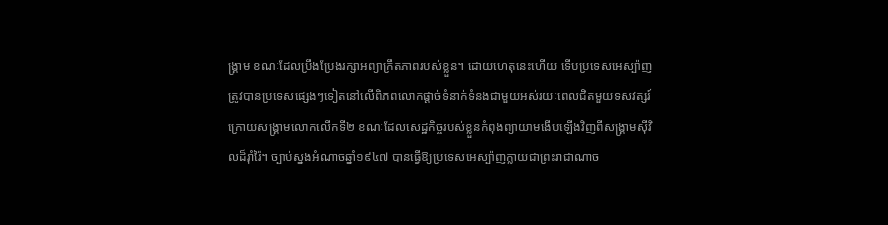ង្គ្រាម ខណៈដែលប្រឹងប្រែងរក្សាអព្យាក្រឹតភាពរបស់ខ្លួន។ ដោយហេតុនេះហើយ ទើបប្រទេសអេស្ប៉ាញត្រូវបានប្រទេសផ្សេងៗទៀតនៅលើពិភពលោកផ្ដាច់ទំនាក់ទំនងជាមួយអស់រយៈពេលជិតមួយទសវត្សរ៍ក្រោយសង្គ្រាមលោកលើកទី២ ខណៈដែលសេដ្ឋកិច្ចរបស់ខ្លួនកំពុងព្យាយាមងើបឡើងវិញពីសង្គ្រាមស៊ីវិលដ៏រ៉ាំរ៉ៃ។ ច្បាប់ស្នងអំណាចឆ្នាំ១៩៤៧ បានធ្វើឱ្យប្រទេសអេស្ប៉ាញក្លាយជាព្រះរាជាណាច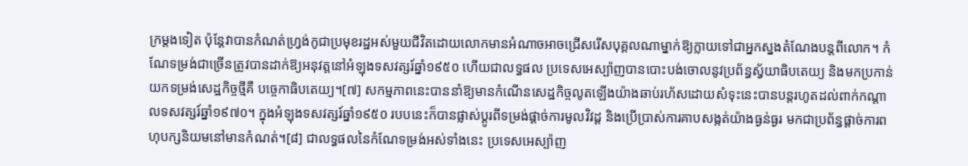ក្រម្តងទៀត ប៉ុន្តែវាបានកំណត់ហ្វ្រង់កូជាប្រមុខរដ្ឋអស់មួយជីវិតដោយលោកមានអំណាចអាចជ្រើសរើសបុគ្គលណាម្នាក់ឱ្យក្លាយទៅជាអ្នកស្នងតំណែងបន្តពីលោក។ កំណែទម្រង់ជាច្រើនត្រូវបានដាក់ឱ្យអនុវត្តនៅអំឡុងទសវត្សរ៍ឆ្នាំ១៩៥០ ហើយជាលទ្ធផល ប្រទេសអេស្ប៉ាញបានបោះបង់ចោលនូវប្រព័ន្ធស្វ័យាធិបតេយ្យ និងមកប្រកាន់យកទម្រង់សេដ្ឋកិច្ចថ្មីគឺ បច្ចេកាធិបតេយ្យ។[៧] សកម្មភាពនេះបាននាំឱ្យមានកំណើនសេដ្ឋកិច្ចលូតឡើងយ៉ាងឆាប់រហ័សដោយសំទុះនេះបានបន្តរហូតដល់ពាក់កណ្តាលទសវត្សរ៍ឆ្នាំ១៩៧០។ ក្នុងអំឡុងទសវត្សរ៍ឆ្នាំ១៩៥០ របបនេះក៏បានផ្លាស់ប្តូរពីទម្រង់ផ្តាច់ការមូលវិវដ្ត និងប្រើប្រាស់ការគាបសង្កត់យ៉ាងធ្ងន់ធ្ងរ មកជាប្រព័ន្ធផ្តាច់ការពហុបក្សនិយមនៅមានកំណត់។[៨] ជាលទ្ធផលនៃកំណែទម្រង់អស់ទាំងនេះ ប្រទេសអេស្ប៉ាញ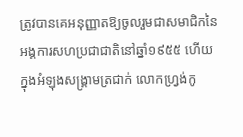ត្រូវបានគេអនុញ្ញាតឱ្យចូលរួមជាសមាជិកនៃអង្គការសហប្រជាជាតិនៅឆ្នាំ១៩៥៥ ហើយក្នុងអំឡុងសង្គ្រាមត្រជាក់ លោកហ្វ្រង់កូ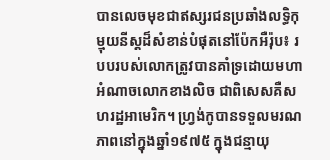បានលេចមុខជាឥស្សរជនប្រឆាំងលទ្ធិកុម្មុយនីស្តដ៏សំខាន់បំផុតនៅប៉ែកអឺរ៉ុប៖ របបរបស់លោកត្រូវបានគាំទ្រដោយមហាអំណាចលោកខាងលិច ជាពិសេសគឺសហរដ្ឋអាមេរិក។ ហ្វ្រង់កូបានទទួលមរណភាពនៅក្នុងឆ្នាំ១៩៧៥ ក្នុងជន្មាយុ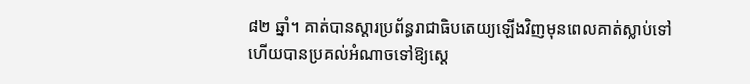៨២ ឆ្នាំ។ គាត់បានស្ដារប្រព័ន្ធរាជាធិបតេយ្យឡើងវិញមុនពេលគាត់ស្លាប់ទៅហើយបានប្រគល់អំណាចទៅឱ្យស្តេ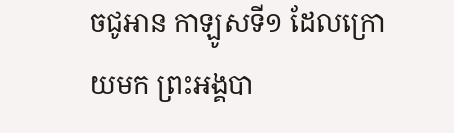ចជូអាន កាឡូសទី១ ដែលក្រោយមក ព្រះអង្គបា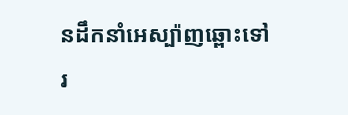នដឹកនាំអេស្ប៉ាញឆ្ពោះទៅរ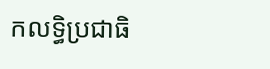កលទ្ធិប្រជាធិ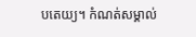បតេយ្យ។ កំណត់សម្គាល់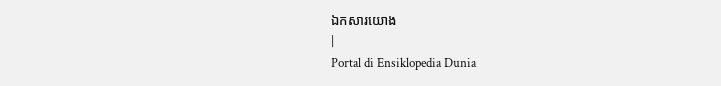ឯកសារយោង
|
Portal di Ensiklopedia Dunia